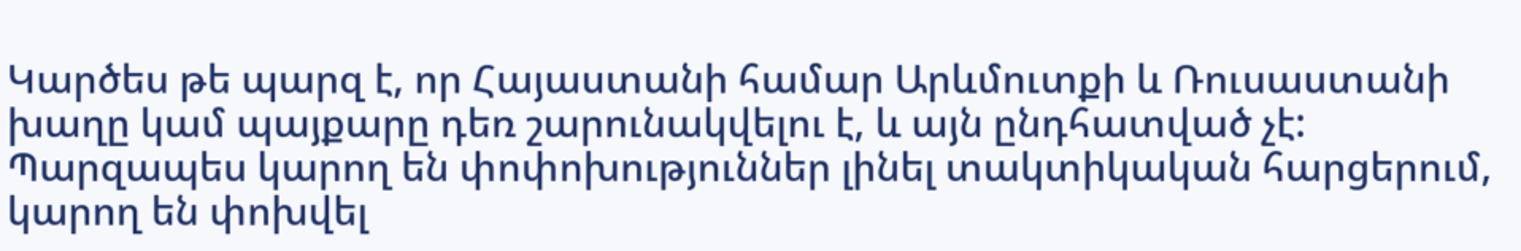Կարծես թե պարզ է, որ Հայաստանի համար Արևմուտքի և Ռուսաստանի խաղը կամ պայքարը դեռ շարունակվելու է, և այն ընդհատված չէ: Պարզապես կարող են փոփոխություններ լինել տակտիկական հարցերում, կարող են փոխվել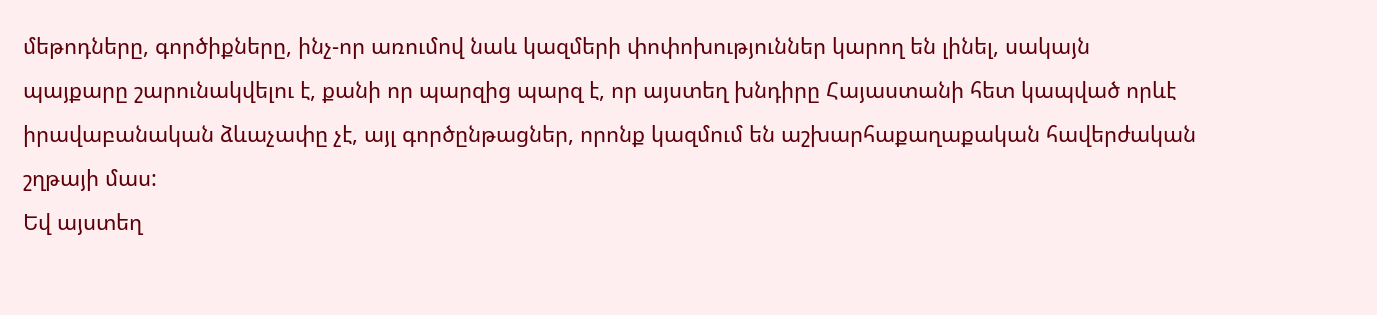մեթոդները, գործիքները, ինչ-որ առումով նաև կազմերի փոփոխություններ կարող են լինել, սակայն պայքարը շարունակվելու է, քանի որ պարզից պարզ է, որ այստեղ խնդիրը Հայաստանի հետ կապված որևէ իրավաբանական ձևաչափը չէ, այլ գործընթացներ, որոնք կազմում են աշխարհաքաղաքական հավերժական շղթայի մաս:
Եվ այստեղ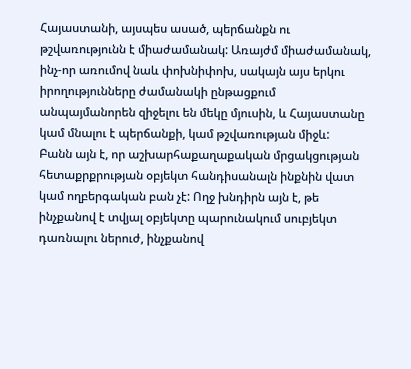Հայաստանի, այսպես ասած, պերճանքն ու թշվառությունն է միաժամանակ: Առայժմ միաժամանակ, ինչ-որ առումով նաև փոխնիփոխ, սակայն այս երկու իրողությունները ժամանակի ընթացքում անպայմանորեն զիջելու են մեկը մյուսին, և Հայաստանը կամ մնալու է պերճանքի, կամ թշվառության միջև:
Բանն այն է, որ աշխարհաքաղաքական մրցակցության հետաքրքրության օբյեկտ հանդիսանալն ինքնին վատ կամ ողբերգական բան չէ: Ողջ խնդիրն այն է, թե ինչքանով է տվյալ օբյեկտը պարունակում սուբյեկտ դառնալու ներուժ, ինչքանով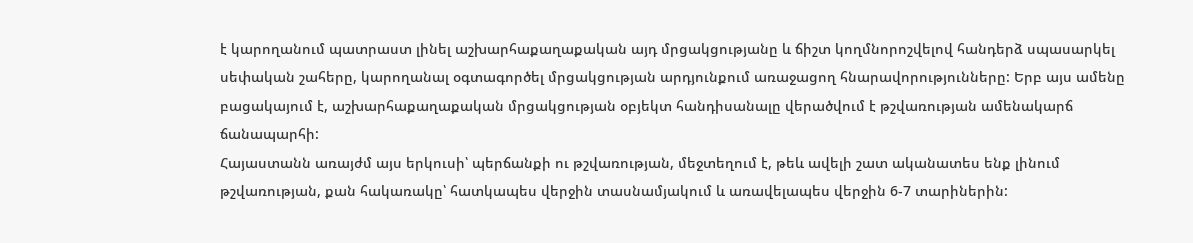է կարողանում պատրաստ լինել աշխարհաքաղաքական այդ մրցակցությանը և ճիշտ կողմնորոշվելով հանդերձ սպասարկել սեփական շահերը, կարողանալ օգտագործել մրցակցության արդյունքում առաջացող հնարավորությունները: Երբ այս ամենը բացակայում է, աշխարհաքաղաքական մրցակցության օբյեկտ հանդիսանալը վերածվում է թշվառության ամենակարճ ճանապարհի:
Հայաստանն առայժմ այս երկուսի՝ պերճանքի ու թշվառության, մեջտեղում է, թեև ավելի շատ ականատես ենք լինում թշվառության, քան հակառակը՝ հատկապես վերջին տասնամյակում և առավելապես վերջին 6-7 տարիներին: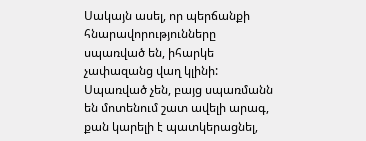Սակայն ասել, որ պերճանքի հնարավորությունները սպառված են, իհարկե չափազանց վաղ կլինի: Սպառված չեն, բայց սպառմանն են մոտենում շատ ավելի արագ, քան կարելի է պատկերացնել,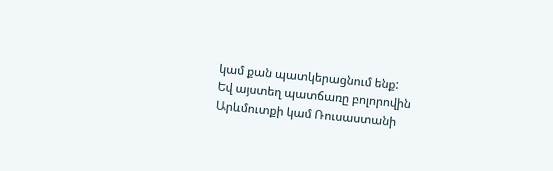կամ քան պատկերացնում ենք:
Եվ այստեղ պատճառը բոլորովին Արևմուտքի կամ Ռուսաստանի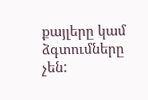քայլերը կամ ձգտումները չեն: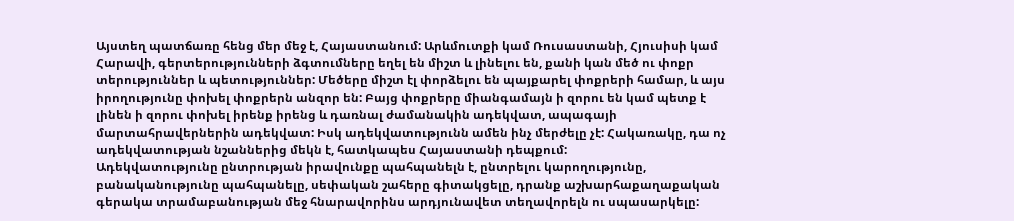Այստեղ պատճառը հենց մեր մեջ է, Հայաստանում: Արևմուտքի կամ Ռուսաստանի, Հյուսիսի կամ Հարավի, գերտերությունների ձգտումները եղել են միշտ և լինելու են, քանի կան մեծ ու փոքր տերություններ և պետություններ: Մեծերը միշտ էլ փորձելու են պայքարել փոքրերի համար, և այս իրողությունը փոխել փոքրերն անզոր են: Բայց փոքրերը միանգամայն ի զորու են կամ պետք է լինեն ի զորու փոխել իրենք իրենց և դառնալ ժամանակին ադեկվատ, ապագայի մարտահրավերներին ադեկվատ: Իսկ ադեկվատությունն ամեն ինչ մերժելը չէ: Հակառակը, դա ոչ ադեկվատության նշաններից մեկն է, հատկապես Հայաստանի դեպքում:
Ադեկվատությունը ընտրության իրավունքը պահպանելն է, ընտրելու կարողությունը, բանականությունը պահպանելը, սեփական շահերը գիտակցելը, դրանք աշխարհաքաղաքական գերակա տրամաբանության մեջ հնարավորինս արդյունավետ տեղավորելն ու սպասարկելը: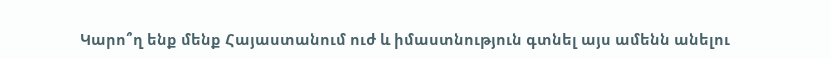Կարո՞ղ ենք մենք Հայաստանում ուժ և իմաստնություն գտնել այս ամենն անելու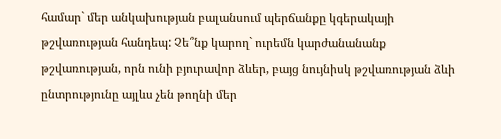համար` մեր անկախության բալանսում պերճանքը կգերակայի թշվառության հանդեպ: Չե՞նք կարող` ուրեմն կարժանանանք թշվառության, որն ունի բյուրավոր ձևեր, բայց նույնիսկ թշվառության ձևի ընտրությունը այլևս չեն թողնի մեր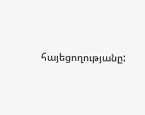հայեցողությանը: